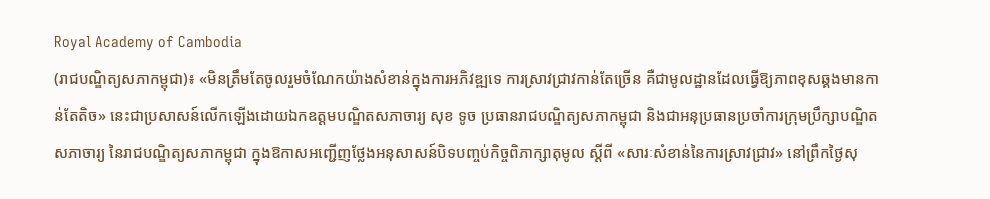Royal Academy of Cambodia
(រាជបណ្ឌិត្យសភាកម្ពុជា)៖ «មិនត្រឹមតែចូលរួមចំណែកយ៉ាងសំខាន់ក្នុងការអភិវឌ្ឍទេ ការស្រាវជ្រាវកាន់តែច្រើន គឺជាមូលដ្ឋានដែលធ្វើឱ្យភាពខុសឆ្គងមានកាន់តែតិច» នេះជាប្រសាសន៍លើកឡើងដោយឯកឧត្ដមបណ្ឌិតសភាចារ្យ សុខ ទូច ប្រធានរាជបណ្ឌិត្យសភាកម្ពុជា និងជាអនុប្រធានប្រចាំការក្រុមប្រឹក្សាបណ្ឌិតសភាចារ្យ នៃរាជបណ្ឌិត្យសភាកម្ពុជា ក្នុងឱកាសអញ្ជើញថ្លែងអនុសាសន៍បិទបញ្ចប់កិច្ចពិភាក្សាតុមូល ស្ដីពី «សារៈសំខាន់នៃការស្រាវជ្រាវ» នៅព្រឹកថ្ងៃសុ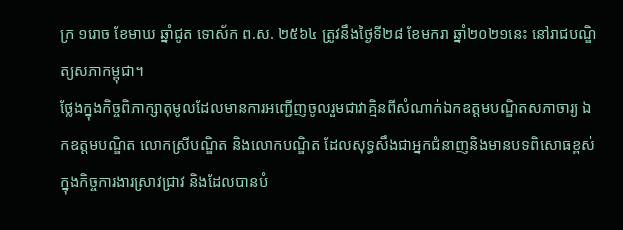ក្រ ១រោច ខែមាឃ ឆ្នាំជូត ទោស័ក ព.ស. ២៥៦៤ ត្រូវនឹងថ្ងៃទី២៨ ខែមករា ឆ្នាំ២០២១នេះ នៅរាជបណ្ឌិត្យសភាកម្ពុជា។
ថ្លែងក្នុងកិច្ចពិភាក្សាតុមូលដែលមានការអញ្ជើញចូលរួមជាវាគ្មិនពីសំណាក់ឯកឧត្ដមបណ្ឌិតសភាចារ្យ ឯកឧត្ដមបណ្ឌិត លោកស្រីបណ្ឌិត និងលោកបណ្ឌិត ដែលសុទ្ធសឹងជាអ្នកជំនាញនិងមានបទពិសោធខ្ពស់ក្នុងកិច្ចការងារស្រាវជ្រាវ និងដែលបានបំ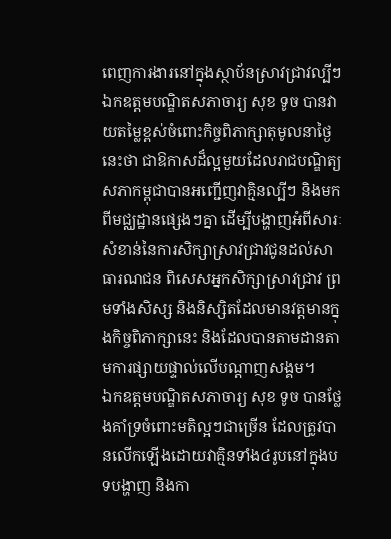ពេញការងារនៅក្នុងស្ថាប័នស្រាវជ្រាវល្បីៗ ឯកឧត្ដមបណ្ឌិតសភាចារ្យ សុខ ទូច បានវាយតម្លៃខ្ពស់ចំពោះកិច្ចពិភាក្សាតុមូលនាថ្ងៃនេះថា ជាឱកាសដ៏ល្អមួយដែលរាជបណ្ឌិត្យសភាកម្ពុជាបានអញ្ជើញវាគ្មិនល្បីៗ និងមកពីមជ្ឈដ្ឋានផ្សេងៗគ្នា ដើម្បីបង្ហាញអំពីសារៈសំខាន់នៃការសិក្សាស្រាវជ្រាវជូនដល់សាធារណជន ពិសេសអ្នកសិក្សាស្រាវជ្រាវ ព្រមទាំងសិស្ស និងនិស្សិតដែលមានវត្តមានក្នុងកិច្ចពិភាក្សានេះ និងដែលបានតាមដានតាមការផ្សាយផ្ទាល់លើបណ្ដាញសង្គម។
ឯកឧត្ដមបណ្ឌិតសភាចារ្យ សុខ ទូច បានថ្លែងគាំទ្រចំពោះមតិល្អៗជាច្រើន ដែលត្រូវបានលើកឡើងដោយវាគ្មិនទាំង៤រូបនៅក្នុងបទបង្ហាញ និងកា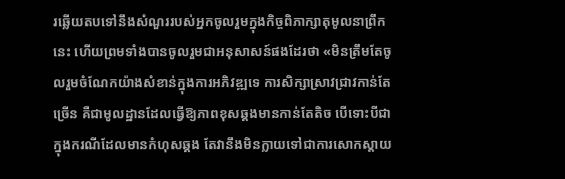រឆ្លើយតបទៅនឹងសំណួររបស់អ្នកចូលរួមក្នុងកិច្ចពិភាក្សាតុមូលនាព្រឹកនេះ ហើយព្រមទាំងបានចូលរួមជាអនុសាសន៍ផងដែរថា «មិនត្រឹមតែចូលរួមចំណែកយ៉ាងសំខាន់ក្នុងការអភិវឌ្ឍទេ ការសិក្សាស្រាវជ្រាវកាន់តែច្រើន គឺជាមូលដ្ឋានដែលធ្វើឱ្យភាពខុសឆ្គងមានកាន់តែតិច បើទោះបីជាក្នុងករណីដែលមានកំហុសឆ្គង តែវានឹងមិនក្លាយទៅជាការសោកស្ដាយ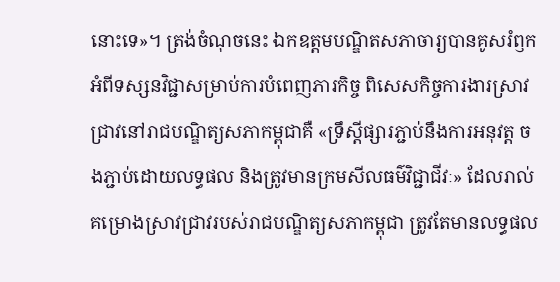នោះទេ»។ ត្រង់ចំណុចនេះ ឯកឧត្ដមបណ្ឌិតសភាចារ្យបានគូសរំឭកអំពីទស្សនវិជ្ជាសម្រាប់ការបំពេញភារកិច្ច ពិសេសកិច្ចការងារស្រាវជ្រាវនៅរាជបណ្ឌិត្យសភាកម្ពុជាគឺ «ទ្រឹស្ដីផ្សារភ្ជាប់នឹងការអនុវត្ត ចងភ្ជាប់ដោយលទ្ធផល និងត្រូវមានក្រមសីលធម៌វិជ្ជាជីវៈ» ដែលរាល់គម្រោងស្រាវជ្រាវរបស់រាជបណ្ឌិត្យសភាកម្ពុជា ត្រូវតែមានលទ្ធផល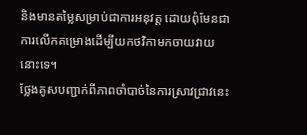និងមានតម្លៃសម្រាប់ជាការអនុវត្ត ដោយពុំមែនជាការលើកគម្រោងដើម្បីយកថវិកាមកចាយវាយនោះទេ។
ថ្លែងគូសបញ្ជាក់ពីភាពចាំបាច់នៃការស្រាវជ្រាវនេះ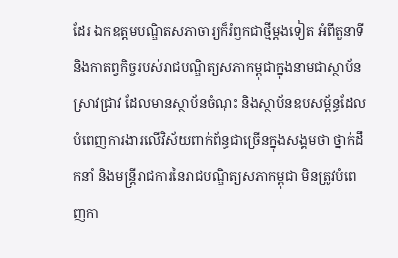ដែរ ឯកឧត្ដមបណ្ឌិតសភាចារ្យក៏រំឭកជាថ្មីម្ដងទៀត អំពីតួនាទី និងកាតព្វកិច្ចរបស់រាជបណ្ឌិត្យសភាកម្ពុជាក្នុងនាមជាស្ថាប័នស្រាវជ្រាវ ដែលមានស្ថាប័នចំណុះ និងស្ថាប័នឧបសម្ព័ន្ធដែលបំពេញការងារលើវិស័យពាក់ព័ន្ធជាច្រើនក្នុងសង្គមថា ថ្នាក់ដឹកនាំ និងមន្ត្រីរាជការនៃរាជបណ្ឌិត្យសភាកម្ពុជា មិនត្រូវបំពេញកា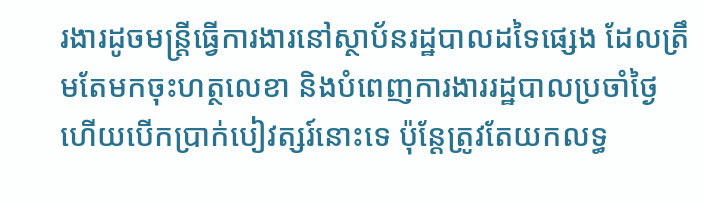រងារដូចមន្ត្រីធ្វើការងារនៅស្ថាប័នរដ្ឋបាលដទៃផ្សេង ដែលត្រឹមតែមកចុះហត្ថលេខា និងបំពេញការងាររដ្ឋបាលប្រចាំថ្ងៃ ហើយបើកប្រាក់បៀវត្សរ៍នោះទេ ប៉ុន្តែត្រូវតែយកលទ្ធ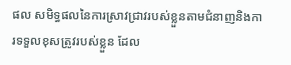ផល សមិទ្ធផលនៃការស្រាវជ្រាវរបស់ខ្លួនតាមជំនាញនិងការទទួលខុសត្រូវរបស់ខ្លួន ដែល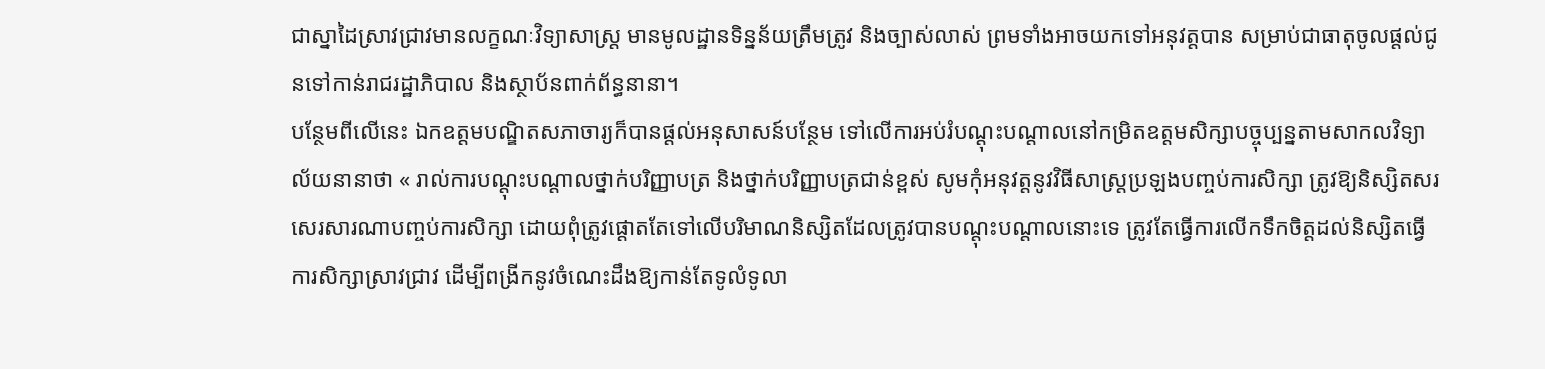ជាស្នាដៃស្រាវជ្រាវមានលក្ខណៈវិទ្យាសាស្ត្រ មានមូលដ្ឋានទិន្នន័យត្រឹមត្រូវ និងច្បាស់លាស់ ព្រមទាំងអាចយកទៅអនុវត្តបាន សម្រាប់ជាធាតុចូលផ្ដល់ជូនទៅកាន់រាជរដ្ឋាភិបាល និងស្ថាប័នពាក់ព័ន្ធនានា។
បន្ថែមពីលើនេះ ឯកឧត្ដមបណ្ឌិតសភាចារ្យក៏បានផ្ដល់អនុសាសន៍បន្ថែម ទៅលើការអប់រំបណ្ដុះបណ្ដាលនៅកម្រិតឧត្ដមសិក្សាបច្ចុប្បន្នតាមសាកលវិទ្យាល័យនានាថា « រាល់ការបណ្ដុះបណ្ដាលថ្នាក់បរិញ្ញាបត្រ និងថ្នាក់បរិញ្ញាបត្រជាន់ខ្ពស់ សូមកុំអនុវត្តនូវវិធីសាស្ត្រប្រឡងបញ្ចប់ការសិក្សា ត្រូវឱ្យនិស្សិតសរសេរសារណាបញ្ចប់ការសិក្សា ដោយពុំត្រូវផ្ដោតតែទៅលើបរិមាណនិស្សិតដែលត្រូវបានបណ្ដុះបណ្ដាលនោះទេ ត្រូវតែធ្វើការលើកទឹកចិត្តដល់និស្សិតធ្វើការសិក្សាស្រាវជ្រាវ ដើម្បីពង្រីកនូវចំណេះដឹងឱ្យកាន់តែទូលំទូលា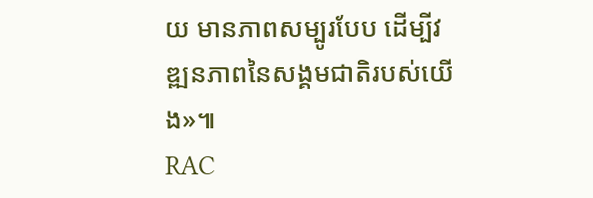យ មានភាពសម្បូរបែប ដើម្បីវឌ្ឍនភាពនៃសង្គមជាតិរបស់យើង»៕
RAC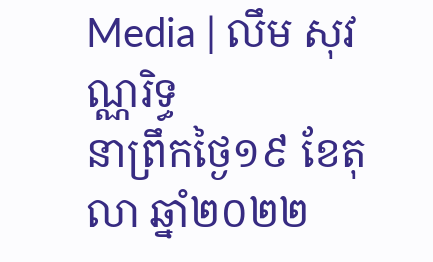Media | លឹម សុវណ្ណរិទ្ធ
នាព្រឹកថ្ងៃ១៩ ខែតុលា ឆ្នាំ២០២២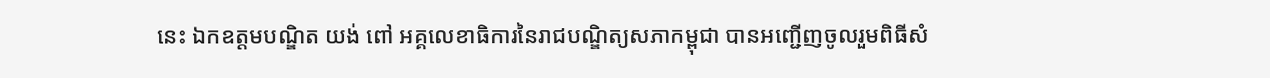នេះ ឯកឧត្ដមបណ្ឌិត យង់ ពៅ អគ្គលេខាធិការនៃរាជបណ្ឌិត្យសភាកម្ពុជា បានអញ្ជើញចូលរួមពិធីសំ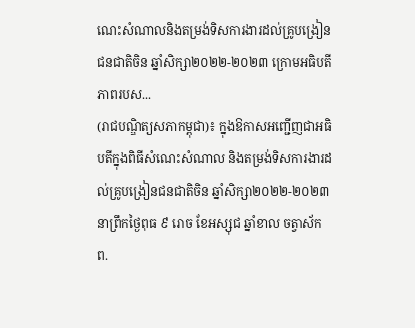ណេះសំណាលនិងតម្រង់ទិសការងារដល់គ្រូបង្រៀនជនជាតិចិន ឆ្នាំសិក្សា២០២២-២០២៣ ក្រោមអធិបតីភាពរបស...
(រាជបណ្ឌិត្យសភាកម្ពុជា)៖ ក្នុងឱកាសអញ្ជើញជាអធិបតីក្នុងពិធីសំណេះសំណាល និងតម្រង់ទិសការងារដល់គ្រូបង្រៀនជនជាតិចិន ឆ្នាំសិក្សា២០២២-២០២៣ នាព្រឹកថ្ងៃពុធ ៩ រោច ខែអស្សុជ ឆ្នាំខាល ចត្វាស័ក ព.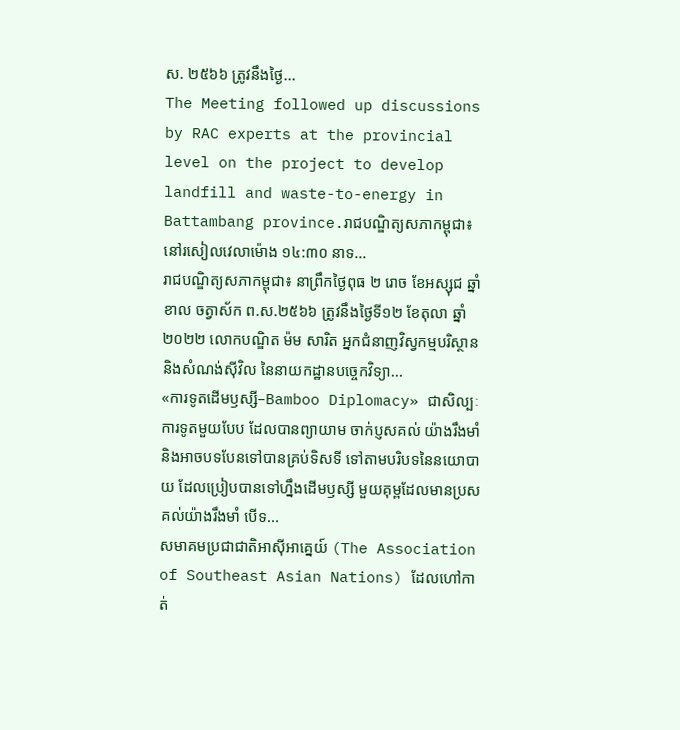ស. ២៥៦៦ ត្រូវនឹងថ្ងៃ...
The Meeting followed up discussions by RAC experts at the provincial level on the project to develop landfill and waste-to-energy in Battambang province.រាជបណ្ឌិត្យសភាកម្ពុជា៖ នៅរសៀលវេលាម៉ោង ១៤:៣០ នាទ...
រាជបណ្ឌិត្យសភាកម្ពុជា៖ នាព្រឹកថ្ងៃពុធ ២ រោច ខែអស្សុជ ឆ្នាំខាល ចត្វាស័ក ព.ស.២៥៦៦ ត្រូវនឹងថ្ងៃទី១២ ខែតុលា ឆ្នាំ២០២២ លោកបណ្ឌិត ម៉ម សារិត អ្នកជំនាញវិស្វកម្មបរិស្ថាននិងសំណង់ស៊ីវិល នៃនាយកដ្ឋានបច្ចេកវិទ្យា...
«ការទូតដើមឫស្សី–Bamboo Diplomacy» ជាសិល្បៈការទូតមួយបែប ដែលបានព្យាយាម ចាក់ប្ញសគល់ យ៉ាងរឹងមាំ និងអាចបទបែនទៅបានគ្រប់ទិសទី ទៅតាមបរិបទនៃនយោបាយ ដែលប្រៀបបានទៅហ្នឹងដើមឫស្សី មួយគុម្ពដែលមានប្រសគល់យ៉ាងរឹងមាំ បើទ...
សមាគមប្រជាជាតិអាស៊ីអាគ្នេយ៍ (The Association of Southeast Asian Nations) ដែលហៅកាត់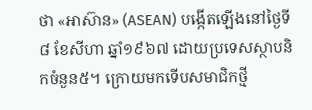ថា «អាស៊ាន» (ASEAN) បង្កើតឡើងនៅថ្ងៃទី៨ ខែសីហា ឆ្នាំ១៩៦៧ ដោយប្រទេសស្ថាបនិកចំនួន៥។ ក្រោយមកទើបសមាជិកថ្មី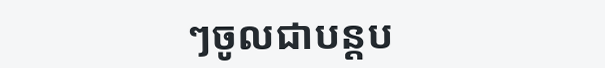ៗចូលជាបន្តប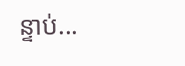ន្ទាប់...